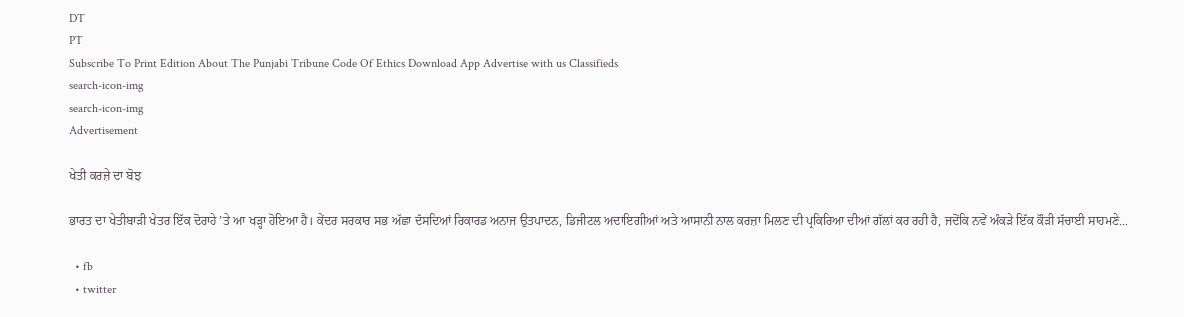DT
PT
Subscribe To Print Edition About The Punjabi Tribune Code Of Ethics Download App Advertise with us Classifieds
search-icon-img
search-icon-img
Advertisement

ਖੇਤੀ ਕਰਜ਼ੇ ਦਾ ਬੋਝ

ਭਾਰਤ ਦਾ ਖੇਤੀਬਾੜੀ ਖੇਤਰ ਇੱਕ ਦੋਰਾਹੇ ’ਤੇ ਆ ਖੜ੍ਹਾ ਹੋਇਆ ਹੈ। ਕੇਂਦਰ ਸਰਕਾਰ ਸਭ ਅੱਛਾ ਦੱਸਦਿਆਂ ਰਿਕਾਰਡ ਅਨਾਜ ਉਤਪਾਦਨ, ਡਿਜੀਟਲ ਅਦਾਇਗੀਆਂ ਅਤੇ ਆਸਾਨੀ ਨਾਲ ਕਰਜ਼ਾ ਮਿਲਣ ਦੀ ਪ੍ਰਕਿਰਿਆ ਦੀਆਂ ਗੱਲਾਂ ਕਰ ਰਹੀ ਹੈ, ਜਦੋਂਕਿ ਨਵੇਂ ਅੰਕੜੇ ਇੱਕ ਕੌੜੀ ਸੱਚਾਈ ਸਾਹਮਣੇ...

  • fb
  • twitter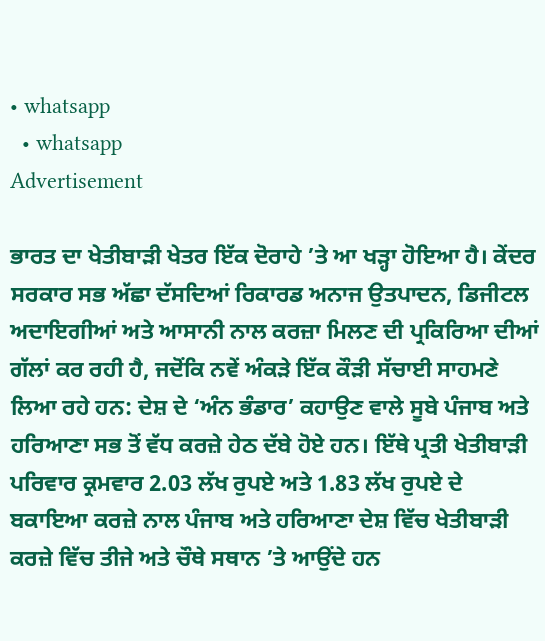• whatsapp
  • whatsapp
Advertisement

ਭਾਰਤ ਦਾ ਖੇਤੀਬਾੜੀ ਖੇਤਰ ਇੱਕ ਦੋਰਾਹੇ ’ਤੇ ਆ ਖੜ੍ਹਾ ਹੋਇਆ ਹੈ। ਕੇਂਦਰ ਸਰਕਾਰ ਸਭ ਅੱਛਾ ਦੱਸਦਿਆਂ ਰਿਕਾਰਡ ਅਨਾਜ ਉਤਪਾਦਨ, ਡਿਜੀਟਲ ਅਦਾਇਗੀਆਂ ਅਤੇ ਆਸਾਨੀ ਨਾਲ ਕਰਜ਼ਾ ਮਿਲਣ ਦੀ ਪ੍ਰਕਿਰਿਆ ਦੀਆਂ ਗੱਲਾਂ ਕਰ ਰਹੀ ਹੈ, ਜਦੋਂਕਿ ਨਵੇਂ ਅੰਕੜੇ ਇੱਕ ਕੌੜੀ ਸੱਚਾਈ ਸਾਹਮਣੇ ਲਿਆ ਰਹੇ ਹਨ: ਦੇਸ਼ ਦੇ ‘ਅੰਨ ਭੰਡਾਰ’ ਕਹਾਉਣ ਵਾਲੇ ਸੂਬੇ ਪੰਜਾਬ ਅਤੇ ਹਰਿਆਣਾ ਸਭ ਤੋਂ ਵੱਧ ਕਰਜ਼ੇ ਹੇਠ ਦੱਬੇ ਹੋਏ ਹਨ। ਇੱਥੇ ਪ੍ਰਤੀ ਖੇਤੀਬਾੜੀ ਪਰਿਵਾਰ ਕ੍ਰਮਵਾਰ 2.03 ਲੱਖ ਰੁਪਏ ਅਤੇ 1.83 ਲੱਖ ਰੁਪਏ ਦੇ ਬਕਾਇਆ ਕਰਜ਼ੇ ਨਾਲ ਪੰਜਾਬ ਅਤੇ ਹਰਿਆਣਾ ਦੇਸ਼ ਵਿੱਚ ਖੇਤੀਬਾੜੀ ਕਰਜ਼ੇ ਵਿੱਚ ਤੀਜੇ ਅਤੇ ਚੌਥੇ ਸਥਾਨ ’ਤੇ ਆਉਂਦੇ ਹਨ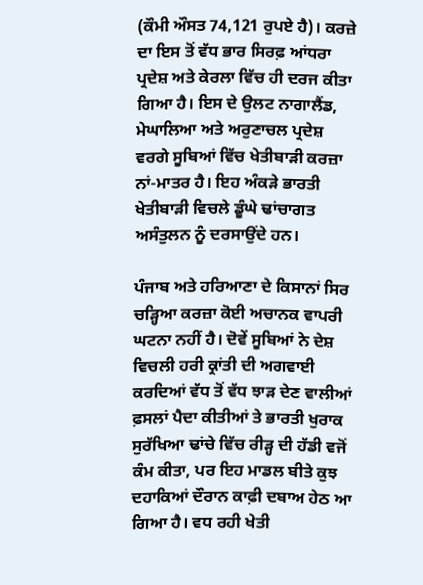(ਕੌਮੀ ਔਸਤ 74,121 ਰੁਪਏ ਹੈ)। ਕਰਜ਼ੇ ਦਾ ਇਸ ਤੋਂ ਵੱਧ ਭਾਰ ਸਿਰਫ਼ ਆਂਧਰਾ ਪ੍ਰਦੇਸ਼ ਅਤੇ ਕੇਰਲਾ ਵਿੱਚ ਹੀ ਦਰਜ ਕੀਤਾ ਗਿਆ ਹੈ। ਇਸ ਦੇ ਉਲਟ ਨਾਗਾਲੈਂਡ, ਮੇਘਾਲਿਆ ਅਤੇ ਅਰੁਣਾਚਲ ਪ੍ਰਦੇਸ਼ ਵਰਗੇ ਸੂਬਿਆਂ ਵਿੱਚ ਖੇਤੀਬਾੜੀ ਕਰਜ਼ਾ ਨਾਂ-ਮਾਤਰ ਹੈ। ਇਹ ਅੰਕੜੇ ਭਾਰਤੀ ਖੇਤੀਬਾੜੀ ਵਿਚਲੇ ਡੂੰਘੇ ਢਾਂਚਾਗਤ ਅਸੰਤੁਲਨ ਨੂੰ ਦਰਸਾਉਂਦੇ ਹਨ।

ਪੰਜਾਬ ਅਤੇ ਹਰਿਆਣਾ ਦੇ ਕਿਸਾਨਾਂ ਸਿਰ ਚੜ੍ਹਿਆ ਕਰਜ਼ਾ ਕੋਈ ਅਚਾਨਕ ਵਾਪਰੀ ਘਟਨਾ ਨਹੀਂ ਹੈ। ਦੋਵੇਂ ਸੂਬਿਆਂ ਨੇ ਦੇਸ਼ ਵਿਚਲੀ ਹਰੀ ਕ੍ਰਾਂਤੀ ਦੀ ਅਗਵਾਈ ਕਰਦਿਆਂ ਵੱਧ ਤੋਂ ਵੱਧ ਝਾੜ ਦੇਣ ਵਾਲੀਆਂ ਫ਼ਸਲਾਂ ਪੈਦਾ ਕੀਤੀਆਂ ਤੇ ਭਾਰਤੀ ਖੁਰਾਕ ਸੁਰੱਖਿਆ ਢਾਂਚੇ ਵਿੱਚ ਰੀੜ੍ਹ ਦੀ ਹੱਡੀ ਵਜੋਂ ਕੰਮ ਕੀਤਾ, ਪਰ ਇਹ ਮਾਡਲ ਬੀਤੇ ਕੁਝ ਦਹਾਕਿਆਂ ਦੌਰਾਨ ਕਾਫ਼ੀ ਦਬਾਅ ਹੇਠ ਆ ਗਿਆ ਹੈ। ਵਧ ਰਹੀ ਖੇਤੀ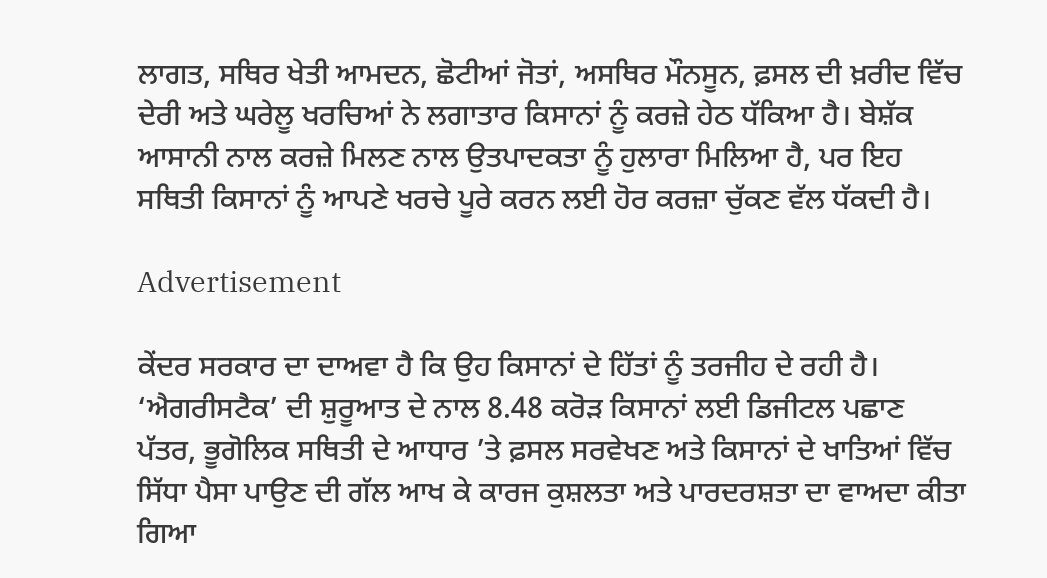ਲਾਗਤ, ਸਥਿਰ ਖੇਤੀ ਆਮਦਨ, ਛੋਟੀਆਂ ਜੋਤਾਂ, ਅਸਥਿਰ ਮੌਨਸੂਨ, ਫ਼ਸਲ ਦੀ ਖ਼ਰੀਦ ਵਿੱਚ ਦੇਰੀ ਅਤੇ ਘਰੇਲੂ ਖਰਚਿਆਂ ਨੇ ਲਗਾਤਾਰ ਕਿਸਾਨਾਂ ਨੂੰ ਕਰਜ਼ੇ ਹੇਠ ਧੱਕਿਆ ਹੈ। ਬੇਸ਼ੱਕ ਆਸਾਨੀ ਨਾਲ ਕਰਜ਼ੇ ਮਿਲਣ ਨਾਲ ਉਤਪਾਦਕਤਾ ਨੂੰ ਹੁਲਾਰਾ ਮਿਲਿਆ ਹੈ, ਪਰ ਇਹ ਸਥਿਤੀ ਕਿਸਾਨਾਂ ਨੂੰ ਆਪਣੇ ਖਰਚੇ ਪੂਰੇ ਕਰਨ ਲਈ ਹੋਰ ਕਰਜ਼ਾ ਚੁੱਕਣ ਵੱਲ ਧੱਕਦੀ ਹੈ।

Advertisement

ਕੇਂਦਰ ਸਰਕਾਰ ਦਾ ਦਾਅਵਾ ਹੈ ਕਿ ਉਹ ਕਿਸਾਨਾਂ ਦੇ ਹਿੱਤਾਂ ਨੂੰ ਤਰਜੀਹ ਦੇ ਰਹੀ ਹੈ। ‘ਐਗਰੀਸਟੈਕ’ ਦੀ ਸ਼ੁਰੂਆਤ ਦੇ ਨਾਲ 8.48 ਕਰੋੜ ਕਿਸਾਨਾਂ ਲਈ ਡਿਜੀਟਲ ਪਛਾਣ ਪੱਤਰ, ਭੂਗੋਲਿਕ ਸਥਿਤੀ ਦੇ ਆਧਾਰ ’ਤੇ ਫ਼ਸਲ ਸਰਵੇਖਣ ਅਤੇ ਕਿਸਾਨਾਂ ਦੇ ਖਾਤਿਆਂ ਵਿੱਚ ਸਿੱਧਾ ਪੈਸਾ ਪਾਉਣ ਦੀ ਗੱਲ ਆਖ ਕੇ ਕਾਰਜ ਕੁਸ਼ਲਤਾ ਅਤੇ ਪਾਰਦਰਸ਼ਤਾ ਦਾ ਵਾਅਦਾ ਕੀਤਾ ਗਿਆ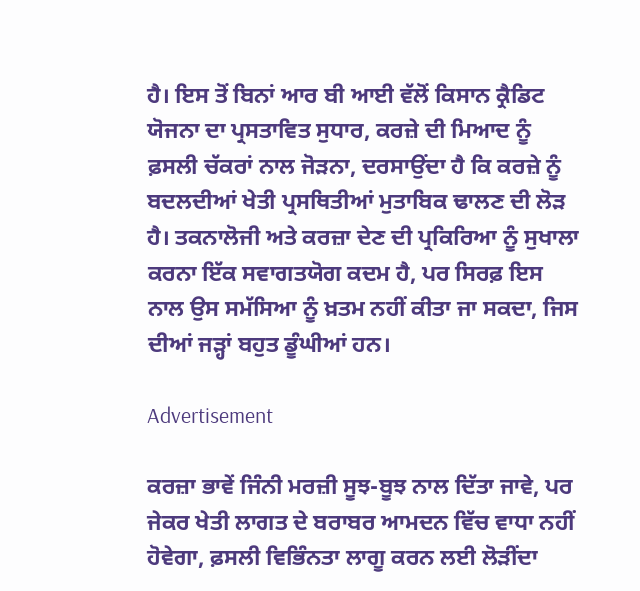ਹੈ। ਇਸ ਤੋਂ ਬਿਨਾਂ ਆਰ ਬੀ ਆਈ ਵੱਲੋਂ ਕਿਸਾਨ ਕ੍ਰੈਡਿਟ ਯੋਜਨਾ ਦਾ ਪ੍ਰਸਤਾਵਿਤ ਸੁਧਾਰ, ਕਰਜ਼ੇ ਦੀ ਮਿਆਦ ਨੂੰ ਫ਼ਸਲੀ ਚੱਕਰਾਂ ਨਾਲ ਜੋੜਨਾ, ਦਰਸਾਉਂਦਾ ਹੈ ਕਿ ਕਰਜ਼ੇ ਨੂੰ ਬਦਲਦੀਆਂ ਖੇਤੀ ਪ੍ਰਸਥਿਤੀਆਂ ਮੁਤਾਬਿਕ ਢਾਲਣ ਦੀ ਲੋੜ ਹੈ। ਤਕਨਾਲੋਜੀ ਅਤੇ ਕਰਜ਼ਾ ਦੇਣ ਦੀ ਪ੍ਰਕਿਰਿਆ ਨੂੰ ਸੁਖਾਲਾ ਕਰਨਾ ਇੱਕ ਸਵਾਗਤਯੋਗ ਕਦਮ ਹੈ, ਪਰ ਸਿਰਫ਼ ਇਸ ਨਾਲ ਉਸ ਸਮੱਸਿਆ ਨੂੰ ਖ਼ਤਮ ਨਹੀਂ ਕੀਤਾ ਜਾ ਸਕਦਾ, ਜਿਸ ਦੀਆਂ ਜੜ੍ਹਾਂ ਬਹੁਤ ਡੂੰਘੀਆਂ ਹਨ।

Advertisement

ਕਰਜ਼ਾ ਭਾਵੇਂ ਜਿੰਨੀ ਮਰਜ਼ੀ ਸੂਝ-ਬੂਝ ਨਾਲ ਦਿੱਤਾ ਜਾਵੇ, ਪਰ ਜੇਕਰ ਖੇਤੀ ਲਾਗਤ ਦੇ ਬਰਾਬਰ ਆਮਦਨ ਵਿੱਚ ਵਾਧਾ ਨਹੀਂ ਹੋਵੇਗਾ, ਫ਼ਸਲੀ ਵਿਭਿੰਨਤਾ ਲਾਗੂ ਕਰਨ ਲਈ ਲੋੜੀਂਦਾ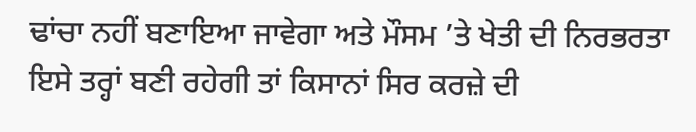ਢਾਂਚਾ ਨਹੀਂ ਬਣਾਇਆ ਜਾਵੇਗਾ ਅਤੇ ਮੌਸਮ ’ਤੇ ਖੇਤੀ ਦੀ ਨਿਰਭਰਤਾ ਇਸੇ ਤਰ੍ਹਾਂ ਬਣੀ ਰਹੇਗੀ ਤਾਂ ਕਿਸਾਨਾਂ ਸਿਰ ਕਰਜ਼ੇ ਦੀ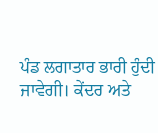ਪੰਡ ਲਗਾਤਾਰ ਭਾਰੀ ਹੁੰਦੀ ਜਾਵੇਗੀ। ਕੇਂਦਰ ਅਤੇ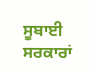ਸੂਬਾਈ ਸਰਕਾਰਾਂ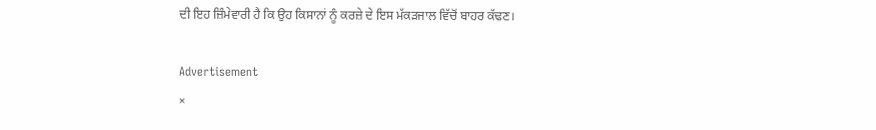ਦੀ ਇਹ ਜ਼ਿੰਮੇਵਾਰੀ ਹੈ ਕਿ ਉਹ ਕਿਸਾਨਾਂ ਨੂੰ ਕਰਜ਼ੇ ਦੇ ਇਸ ਮੱਕੜਜਾਲ ਵਿੱਚੋਂ ਬਾਹਰ ਕੱਢਣ।

Advertisement
×